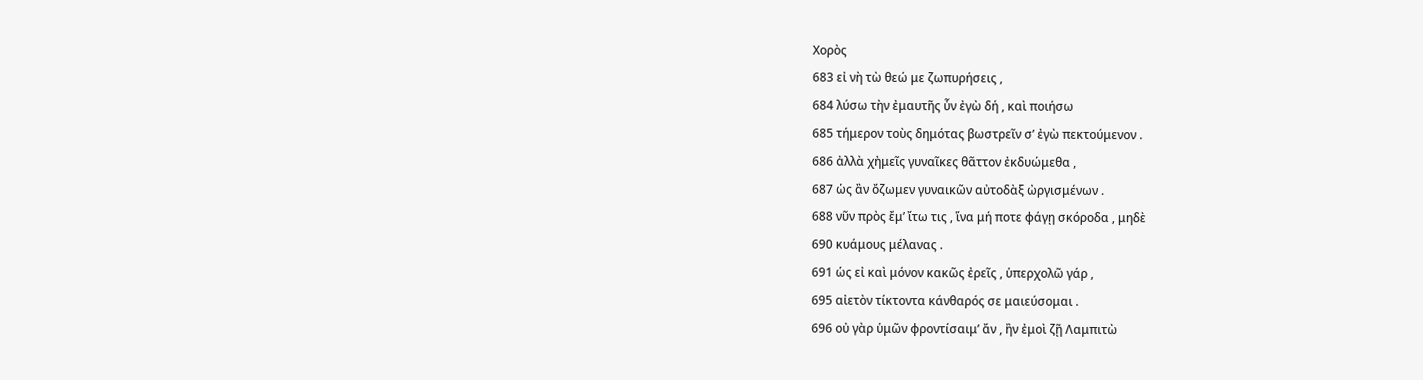Χορὸς
683 εἰ νὴ τὼ θεώ με ζωπυρήσεις ,
684 λύσω τὴν ἐμαυτῆς ὗν ἐγὼ δή , καὶ ποιήσω
685 τήμερον τοὺς δημότας βωστρεῖν σ’ ἐγὼ πεκτούμενον .
686 ἀλλὰ χἠμεῖς γυναῖκες θᾶττον ἐκδυώμεθα ,
687 ὡς ἂν ὄζωμεν γυναικῶν αὐτοδὰξ ὠργισμένων .
688 νῦν πρὸς ἔμ’ ἴτω τις , ἵνα μή ποτε φάγῃ σκόροδα , μηδὲ
690 κυάμους μέλανας .
691 ὡς εἰ καὶ μόνον κακῶς ἐρεῖς , ὑπερχολῶ γάρ ,
695 αἰετὸν τίκτοντα κάνθαρός σε μαιεύσομαι .
696 οὐ γὰρ ὑμῶν φροντίσαιμ’ ἄν , ἢν ἐμοὶ ζῇ Λαμπιτὼ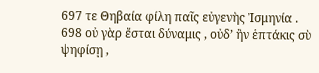697 τε Θηβαία φίλη παῖς εὐγενὴς Ἰσμηνία .
698 οὐ γὰρ ἔσται δύναμις , οὐδ’ ἢν ἑπτάκις σὺ ψηφίσῃ ,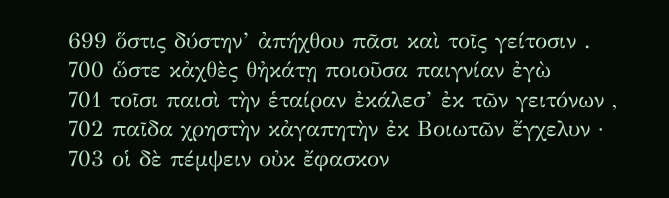699 ὅστις δύστην’ ἀπήχθου πᾶσι καὶ τοῖς γείτοσιν .
700 ὥστε κἀχθὲς θἠκάτῃ ποιοῦσα παιγνίαν ἐγὼ
701 τοῖσι παισὶ τὴν ἑταίραν ἐκάλεσ’ ἐκ τῶν γειτόνων ,
702 παῖδα χρηστὴν κἀγαπητὴν ἐκ Βοιωτῶν ἔγχελυν ·
703 οἱ δὲ πέμψειν οὐκ ἔφασκον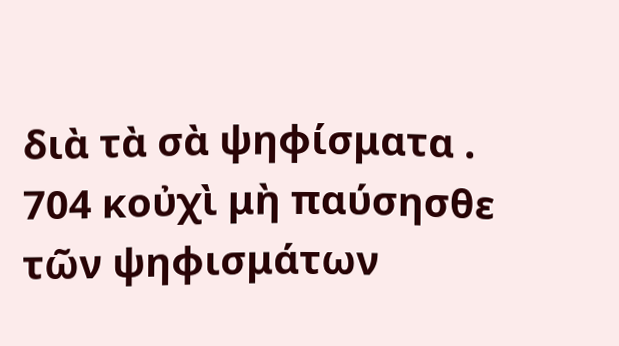διὰ τὰ σὰ ψηφίσματα .
704 κοὐχὶ μὴ παύσησθε τῶν ψηφισμάτων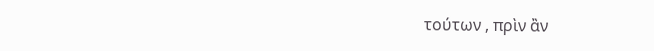τούτων , πρὶν ἂν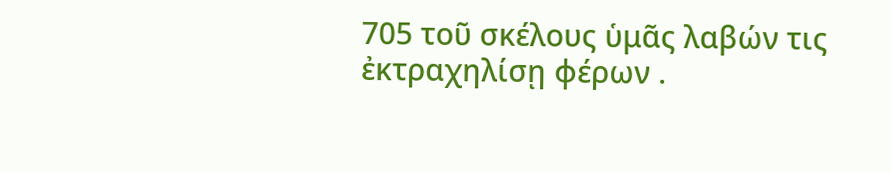705 τοῦ σκέλους ὑμᾶς λαβών τις ἐκτραχηλίσῃ φέρων .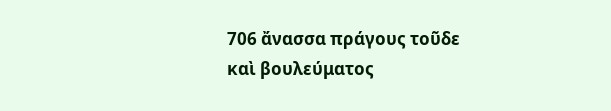706 ἄνασσα πράγους τοῦδε καὶ βουλεύματος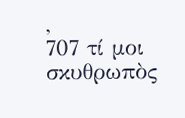,
707 τί μοι σκυθρωπὸς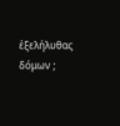ἐξελήλυθας δόμων ;